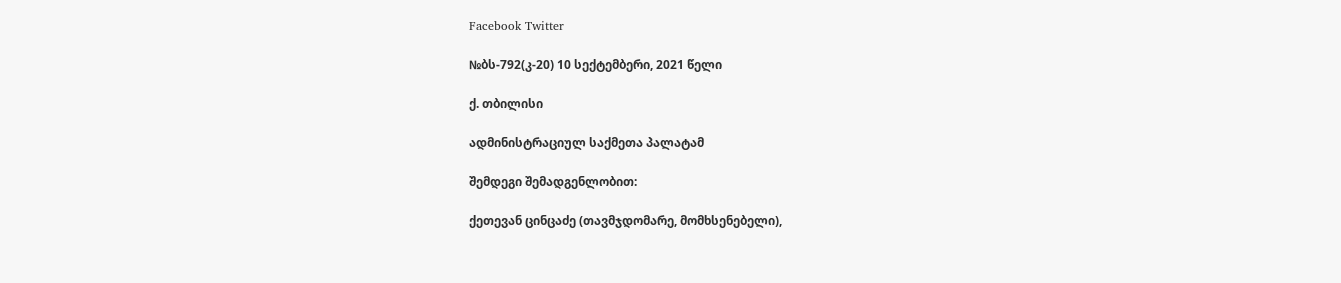Facebook Twitter

№ბს-792(კ-20) 10 სექტემბერი, 2021 წელი

ქ. თბილისი

ადმინისტრაციულ საქმეთა პალატამ

შემდეგი შემადგენლობით:

ქეთევან ცინცაძე (თავმჯდომარე, მომხსენებელი),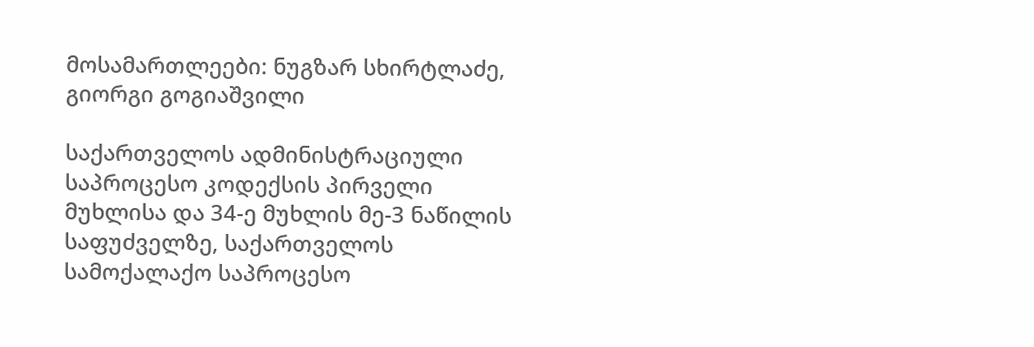მოსამართლეები: ნუგზარ სხირტლაძე, გიორგი გოგიაშვილი

საქართველოს ადმინისტრაციული საპროცესო კოდექსის პირველი მუხლისა და 34-ე მუხლის მე-3 ნაწილის საფუძველზე, საქართველოს სამოქალაქო საპროცესო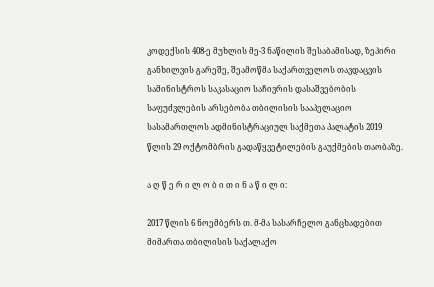კოდექსის 408-ე მუხლის მე-3 ნაწილის შესაბამისად, ზეპირი განხილვის გარეშე, შეამოწმა საქართველოს თავდაცვის სამინისტროს საკასაციო საჩივრის დასაშვებობის საფუძვლების არსებობა თბილისის სააპელაციო სასამართლოს ადმინისტრაციულ საქმეთა პალატის 2019 წლის 29 ოქტომბრის გადაწყვეტილების გაუქმების თაობაზე.

ა ღ წ ე რ ი ლ ო ბ ი თ ი ნ ა წ ი ლ ი:

2017 წლის 6 ნოემბერს თ. მ-მა სასარჩელო განცხადებით მიმართა თბილისის საქალაქო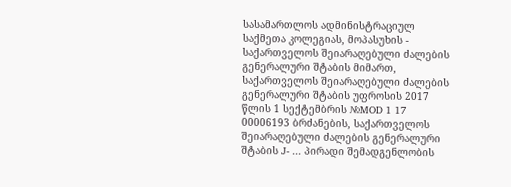სასამართლოს ადმინისტრაციულ საქმეთა კოლეგიას, მოპასუხის - საქართველოს შეიარაღებული ძალების გენერალური შტაბის მიმართ, საქართველოს შეიარაღებული ძალების გენერალური შტაბის უფროსის 2017 წლის 1 სექტემბრის №MOD 1 17 00006193 ბრძანების, საქართველოს შეიარაღებული ძალების გენერალური შტაბის J- ... პირადი შემადგენლობის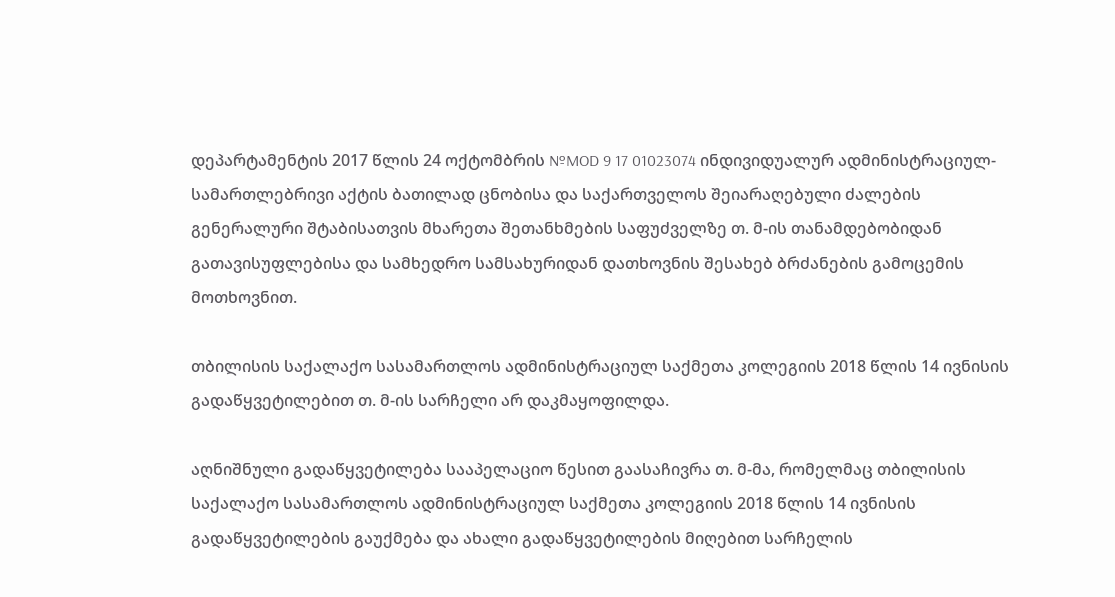დეპარტამენტის 2017 წლის 24 ოქტომბრის №MOD 9 17 01023074 ინდივიდუალურ ადმინისტრაციულ-სამართლებრივი აქტის ბათილად ცნობისა და საქართველოს შეიარაღებული ძალების გენერალური შტაბისათვის მხარეთა შეთანხმების საფუძველზე თ. მ-ის თანამდებობიდან გათავისუფლებისა და სამხედრო სამსახურიდან დათხოვნის შესახებ ბრძანების გამოცემის მოთხოვნით.

თბილისის საქალაქო სასამართლოს ადმინისტრაციულ საქმეთა კოლეგიის 2018 წლის 14 ივნისის გადაწყვეტილებით თ. მ-ის სარჩელი არ დაკმაყოფილდა.

აღნიშნული გადაწყვეტილება სააპელაციო წესით გაასაჩივრა თ. მ-მა, რომელმაც თბილისის საქალაქო სასამართლოს ადმინისტრაციულ საქმეთა კოლეგიის 2018 წლის 14 ივნისის გადაწყვეტილების გაუქმება და ახალი გადაწყვეტილების მიღებით სარჩელის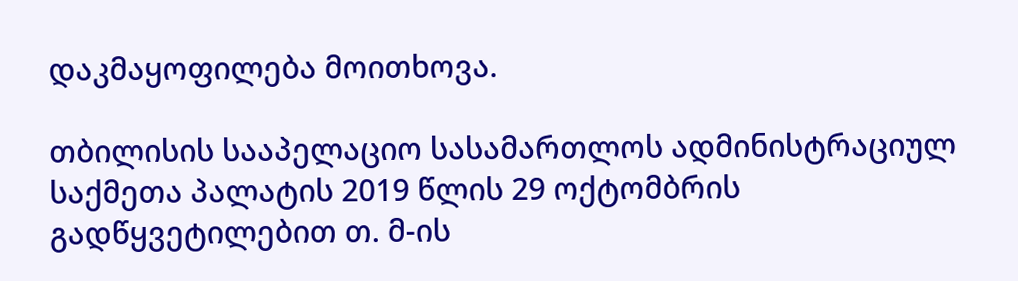დაკმაყოფილება მოითხოვა.

თბილისის სააპელაციო სასამართლოს ადმინისტრაციულ საქმეთა პალატის 2019 წლის 29 ოქტომბრის გადწყვეტილებით თ. მ-ის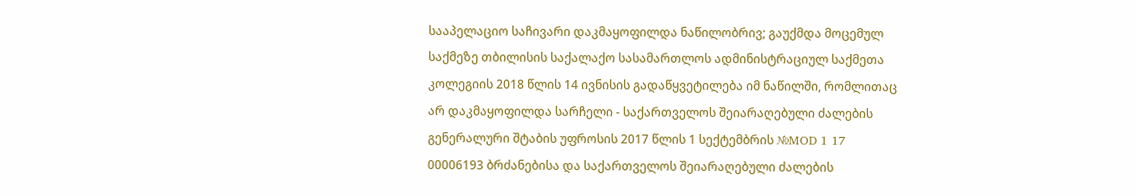სააპელაციო საჩივარი დაკმაყოფილდა ნაწილობრივ; გაუქმდა მოცემულ საქმეზე თბილისის საქალაქო სასამართლოს ადმინისტრაციულ საქმეთა კოლეგიის 2018 წლის 14 ივნისის გადაწყვეტილება იმ ნაწილში, რომლითაც არ დაკმაყოფილდა სარჩელი - საქართველოს შეიარაღებული ძალების გენერალური შტაბის უფროსის 2017 წლის 1 სექტემბრის №MOD 1 17 00006193 ბრძანებისა და საქართველოს შეიარაღებული ძალების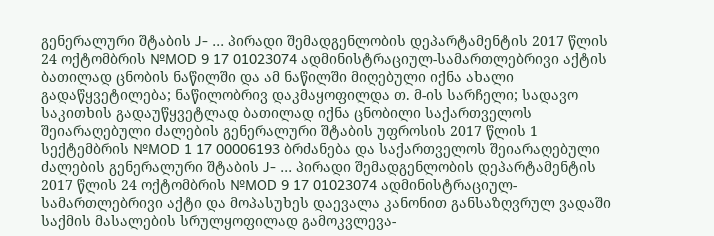გენერალური შტაბის J- ... პირადი შემადგენლობის დეპარტამენტის 2017 წლის 24 ოქტომბრის №MOD 9 17 01023074 ადმინისტრაციულ-სამართლებრივი აქტის ბათილად ცნობის ნაწილში და ამ ნაწილში მიღებული იქნა ახალი გადაწყვეტილება; ნაწილობრივ დაკმაყოფილდა თ. მ-ის სარჩელი; სადავო საკითხის გადაუწყვეტლად ბათილად იქნა ცნობილი საქართველოს შეიარაღებული ძალების გენერალური შტაბის უფროსის 2017 წლის 1 სექტემბრის №MOD 1 17 00006193 ბრძანება და საქართველოს შეიარაღებული ძალების გენერალური შტაბის J- ... პირადი შემადგენლობის დეპარტამენტის 2017 წლის 24 ოქტომბრის №MOD 9 17 01023074 ადმინისტრაციულ-სამართლებრივი აქტი და მოპასუხეს დაევალა კანონით განსაზღვრულ ვადაში საქმის მასალების სრულყოფილად გამოკვლევა-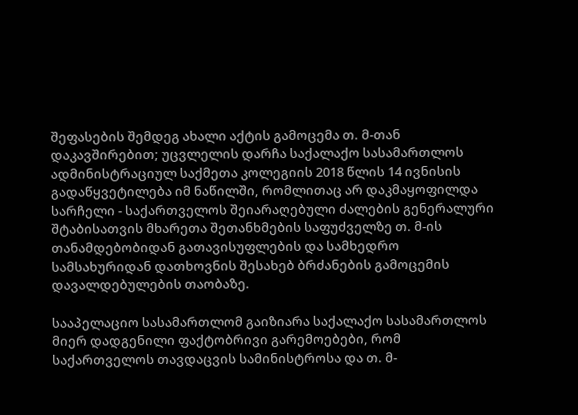შეფასების შემდეგ ახალი აქტის გამოცემა თ. მ-თან დაკავშირებით; უცვლელის დარჩა საქალაქო სასამართლოს ადმინისტრაციულ საქმეთა კოლეგიის 2018 წლის 14 ივნისის გადაწყვეტილება იმ ნაწილში, რომლითაც არ დაკმაყოფილდა სარჩელი - საქართველოს შეიარაღებული ძალების გენერალური შტაბისათვის მხარეთა შეთანხმების საფუძველზე თ. მ-ის თანამდებობიდან გათავისუფლების და სამხედრო სამსახურიდან დათხოვნის შესახებ ბრძანების გამოცემის დავალდებულების თაობაზე.

სააპელაციო სასამართლომ გაიზიარა საქალაქო სასამართლოს მიერ დადგენილი ფაქტობრივი გარემოებები, რომ საქართველოს თავდაცვის სამინისტროსა და თ. მ-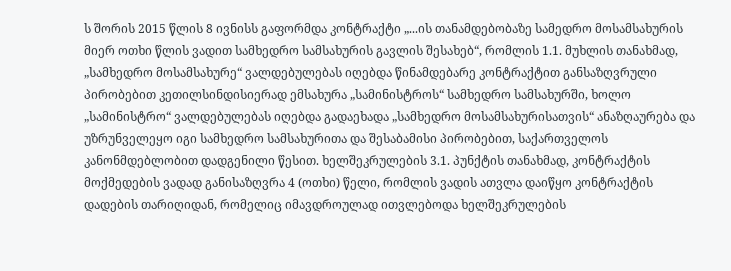ს შორის 2015 წლის 8 ივნისს გაფორმდა კონტრაქტი „...ის თანამდებობაზე სამედრო მოსამსახურის მიერ ოთხი წლის ვადით სამხედრო სამსახურის გავლის შესახებ“, რომლის 1.1. მუხლის თანახმად, „სამხედრო მოსამსახურე“ ვალდებულებას იღებდა წინამდებარე კონტრაქტით განსაზღვრული პირობებით კეთილსინდისიერად ემსახურა „სამინისტროს“ სამხედრო სამსახურში, ხოლო „სამინისტრო“ ვალდებულებას იღებდა გადაეხადა „სამხედრო მოსამსახურისათვის“ ანაზღაურება და უზრუნველეყო იგი სამხედრო სამსახურითა და შესაბამისი პირობებით, საქართველოს კანონმდებლობით დადგენილი წესით. ხელშეკრულების 3.1. პუნქტის თანახმად, კონტრაქტის მოქმედების ვადად განისაზღვრა 4 (ოთხი) წელი, რომლის ვადის ათვლა დაიწყო კონტრაქტის დადების თარიღიდან, რომელიც იმავდროულად ითვლებოდა ხელშეკრულების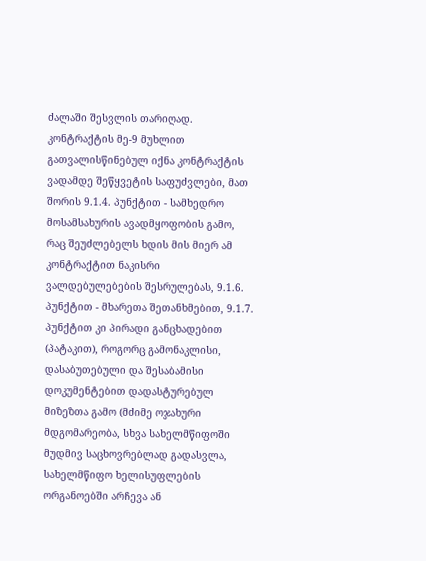ძალაში შესვლის თარიღად. კონტრაქტის მე-9 მუხლით გათვალისწინებულ იქნა კონტრაქტის ვადამდე შეწყვეტის საფუძვლები, მათ შორის 9.1.4. პუნქტით - სამხედრო მოსამსახურის ავადმყოფობის გამო, რაც შეუძლებელს ხდის მის მიერ ამ კონტრაქტით ნაკისრი ვალდებულებების შესრულებას, 9.1.6. პუნქტით - მხარეთა შეთანხმებით, 9.1.7. პუნქტით კი პირადი განცხადებით (პატაკით), როგორც გამონაკლისი, დასაბუთებული და შესაბამისი დოკუმენტებით დადასტურებულ მიზეზთა გამო (მძიმე ოჯახური მდგომარეობა, სხვა სახელმწიფოში მუდმივ საცხოვრებლად გადასვლა, სახელმწიფო ხელისუფლების ორგანოებში არჩევა ან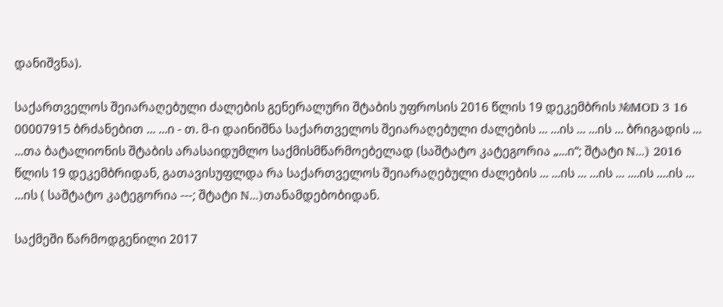დანიშვნა).

საქართველოს შეიარაღებული ძალების გენერალური შტაბის უფროსის 2016 წლის 19 დეკემბრის №MOD 3 16 00007915 ბრძანებით ... ...ი - თ. მ-ი დაინიშნა საქართველოს შეიარაღებული ძალების ... ...ის ... ...ის ... ბრიგადის ... ...თა ბატალიონის შტაბის არასაიდუმლო საქმისმწარმოებელად (საშტატო კატეგორია „...ი“; შტატი N...) 2016 წლის 19 დეკემბრიდან, გათავისუფლდა რა საქართველოს შეიარაღებული ძალების ... ...ის ... ...ის ... ....ის ....ის ... ...ის ( საშტატო კატეგორია ---; შტატი N...)თანამდებობიდან.

საქმეში წარმოდგენილი 2017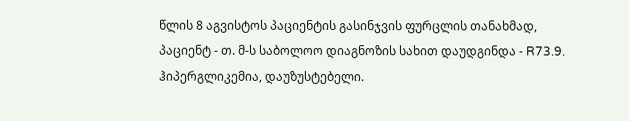წლის 8 აგვისტოს პაციენტის გასინჯვის ფურცლის თანახმად, პაციენტ - თ. მ-ს საბოლოო დიაგნოზის სახით დაუდგინდა - R73.9. ჰიპერგლიკემია, დაუზუსტებელი.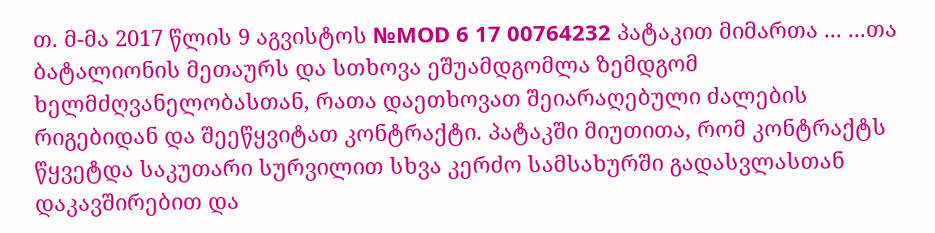თ. მ-მა 2017 წლის 9 აგვისტოს №MOD 6 17 00764232 პატაკით მიმართა ... ...თა ბატალიონის მეთაურს და სთხოვა ეშუამდგომლა ზემდგომ ხელმძღვანელობასთან, რათა დაეთხოვათ შეიარაღებული ძალების რიგებიდან და შეეწყვიტათ კონტრაქტი. პატაკში მიუთითა, რომ კონტრაქტს წყვეტდა საკუთარი სურვილით სხვა კერძო სამსახურში გადასვლასთან დაკავშირებით და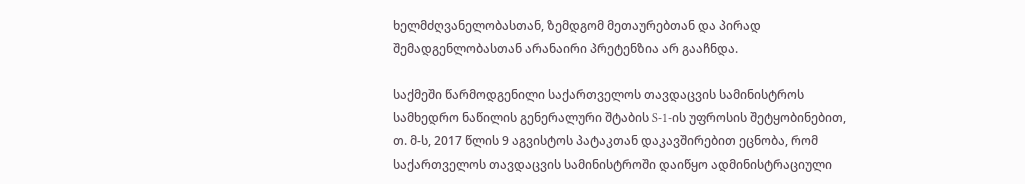ხელმძღვანელობასთან, ზემდგომ მეთაურებთან და პირად შემადგენლობასთან არანაირი პრეტენზია არ გააჩნდა.

საქმეში წარმოდგენილი საქართველოს თავდაცვის სამინისტროს სამხედრო ნაწილის გენერალური შტაბის S-1-ის უფროსის შეტყობინებით, თ. მ-ს, 2017 წლის 9 აგვისტოს პატაკთან დაკავშირებით ეცნობა, რომ საქართველოს თავდაცვის სამინისტროში დაიწყო ადმინისტრაციული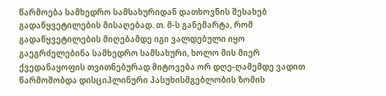წარმოება სამხედრო სამსახურიდან დათხოვნის შესახებ გადაწყვეტილების მისაღებად. თ. მ-ს განემარტა, რომ გადაწყვეტილების მიღებამდე იგი ვალდებული იყო გაეგრძელებინა სამხედრო სამსახური, ხოლო მის მიერ ქვედანაყოფის თვითნებურად მიტოვება ორ დღე-ღამემდე ვადით წარმოშობდა დისციპლინური პასუხისმგებლობის ზომის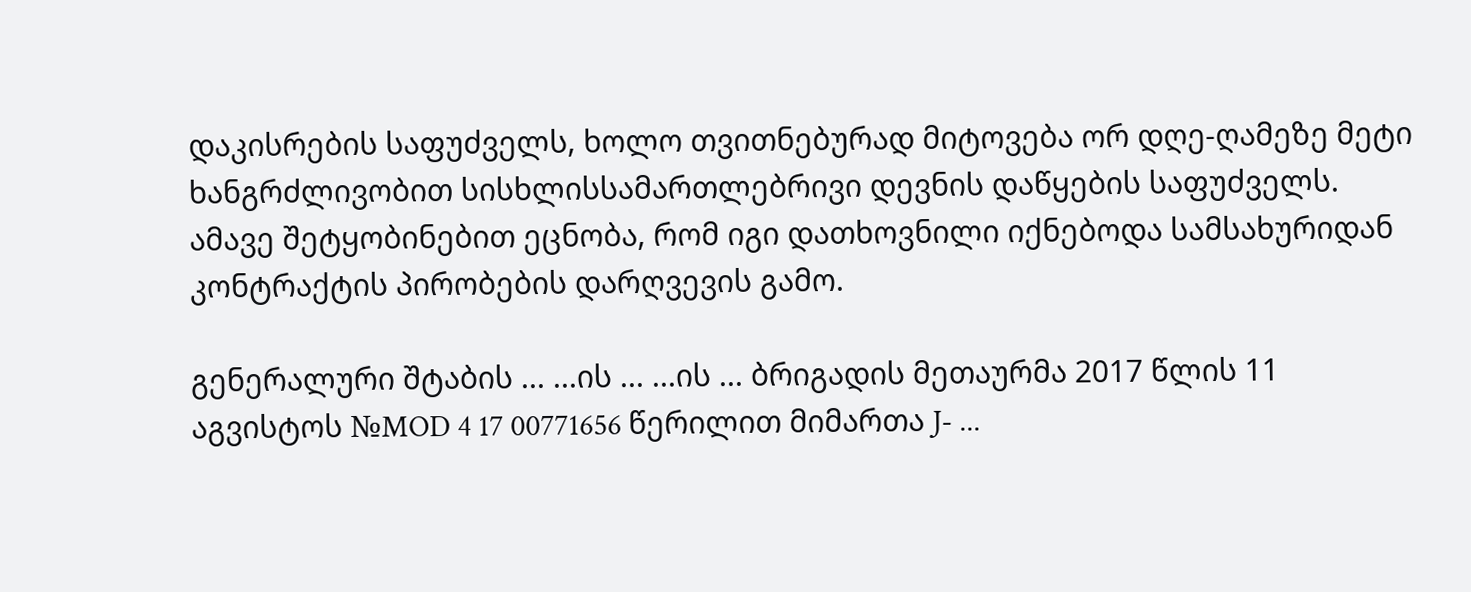დაკისრების საფუძველს, ხოლო თვითნებურად მიტოვება ორ დღე-ღამეზე მეტი ხანგრძლივობით სისხლისსამართლებრივი დევნის დაწყების საფუძველს. ამავე შეტყობინებით ეცნობა, რომ იგი დათხოვნილი იქნებოდა სამსახურიდან კონტრაქტის პირობების დარღვევის გამო.

გენერალური შტაბის ... ...ის ... ...ის ... ბრიგადის მეთაურმა 2017 წლის 11 აგვისტოს №MOD 4 17 00771656 წერილით მიმართა J- ...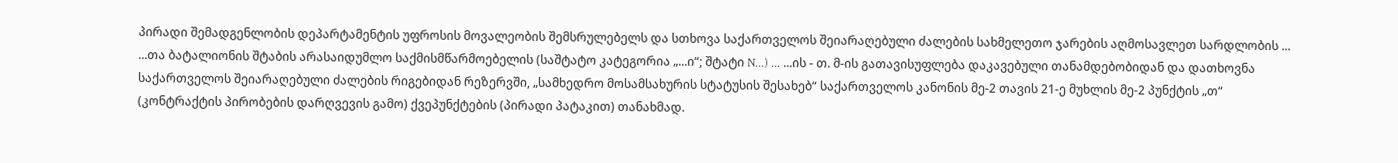პირადი შემადგენლობის დეპარტამენტის უფროსის მოვალეობის შემსრულებელს და სთხოვა საქართველოს შეიარაღებული ძალების სახმელეთო ჯარების აღმოსავლეთ სარდლობის ... ...თა ბატალიონის შტაბის არასაიდუმლო საქმისმწარმოებელის (საშტატო კატეგორია „...ი“; შტატი N...) ... ...ის - თ. მ-ის გათავისუფლება დაკავებული თანამდებობიდან და დათხოვნა საქართველოს შეიარაღებული ძალების რიგებიდან რეზერვში, „სამხედრო მოსამსახურის სტატუსის შესახებ“ საქართველოს კანონის მე-2 თავის 21-ე მუხლის მე-2 პუნქტის „თ“ (კონტრაქტის პირობების დარღვევის გამო) ქვეპუნქტების (პირადი პატაკით) თანახმად.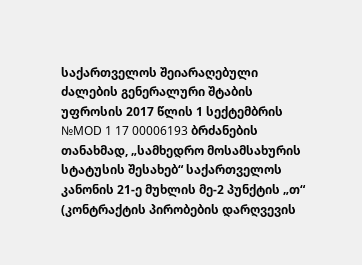საქართველოს შეიარაღებული ძალების გენერალური შტაბის უფროსის 2017 წლის 1 სექტემბრის №MOD 1 17 00006193 ბრძანების თანახმად, „სამხედრო მოსამსახურის სტატუსის შესახებ“ საქართველოს კანონის 21-ე მუხლის მე-2 პუნქტის „თ“ (კონტრაქტის პირობების დარღვევის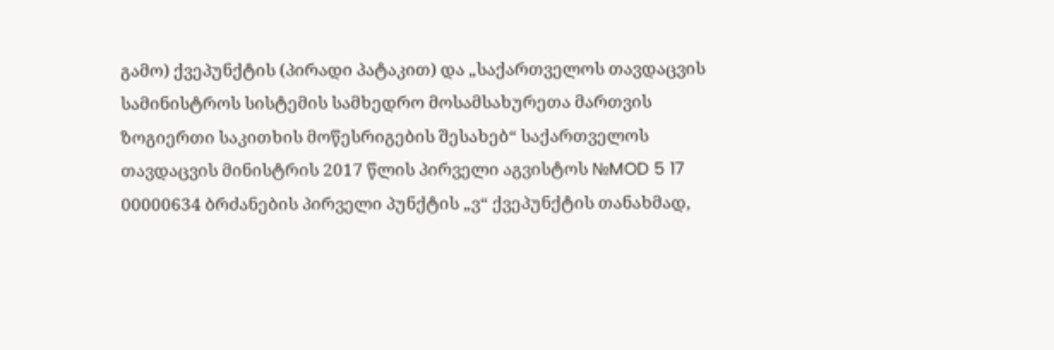გამო) ქვეპუნქტის (პირადი პატაკით) და „საქართველოს თავდაცვის სამინისტროს სისტემის სამხედრო მოსამსახურეთა მართვის ზოგიერთი საკითხის მოწესრიგების შესახებ“ საქართველოს თავდაცვის მინისტრის 2017 წლის პირველი აგვისტოს №MOD 5 17 00000634 ბრძანების პირველი პუნქტის „ვ“ ქვეპუნქტის თანახმად,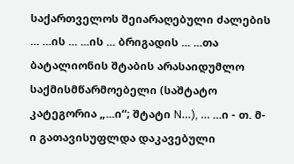საქართველოს შეიარაღებული ძალების ... ...ის ... ...ის ... ბრიგადის ... ...თა ბატალიონის შტაბის არასაიდუმლო საქმისმწარმოებელი (საშტატო კატეგორია „...ი“; შტატი N...), ... ...ი - თ. მ-ი გათავისუფლდა დაკავებული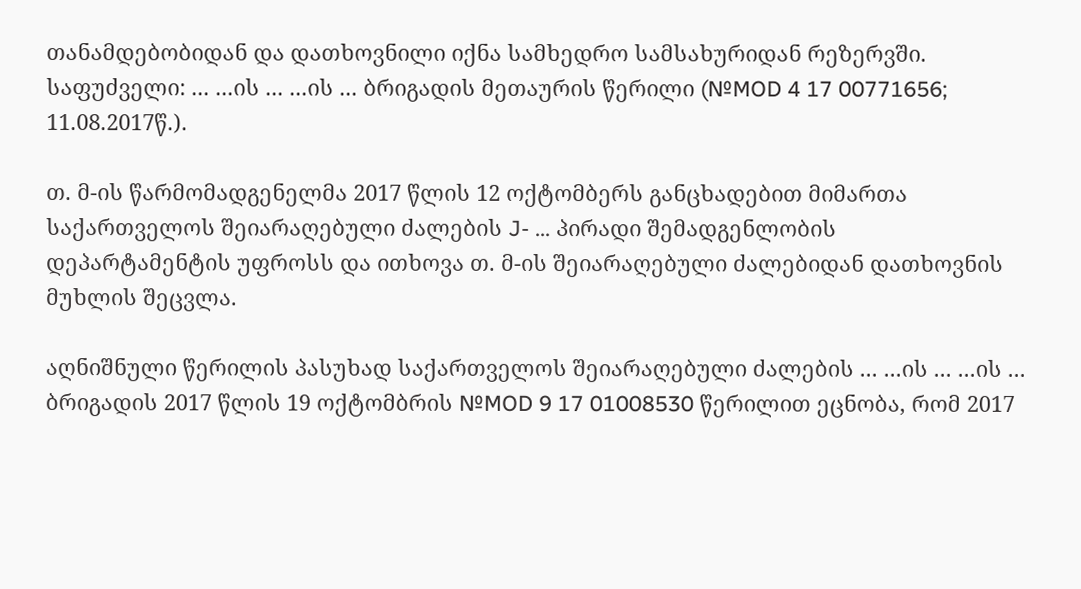თანამდებობიდან და დათხოვნილი იქნა სამხედრო სამსახურიდან რეზერვში. საფუძველი: ... ...ის ... ...ის ... ბრიგადის მეთაურის წერილი (№MOD 4 17 00771656; 11.08.2017წ.).

თ. მ-ის წარმომადგენელმა 2017 წლის 12 ოქტომბერს განცხადებით მიმართა საქართველოს შეიარაღებული ძალების J- ... პირადი შემადგენლობის დეპარტამენტის უფროსს და ითხოვა თ. მ-ის შეიარაღებული ძალებიდან დათხოვნის მუხლის შეცვლა.

აღნიშნული წერილის პასუხად საქართველოს შეიარაღებული ძალების ... ...ის ... ...ის ... ბრიგადის 2017 წლის 19 ოქტომბრის №MOD 9 17 01008530 წერილით ეცნობა, რომ 2017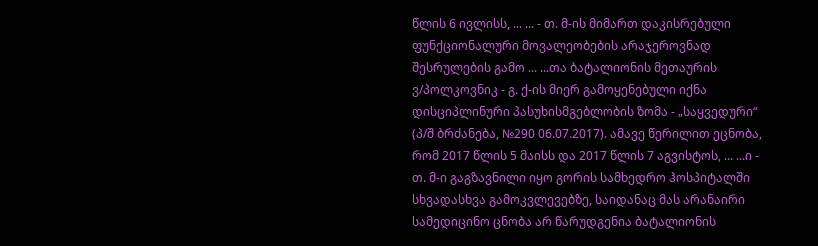წლის 6 ივლისს, ... ... - თ. მ-ის მიმართ დაკისრებული ფუნქციონალური მოვალეობების არაჯეროვნად შესრულების გამო ... ...თა ბატალიონის მეთაურის ვ/პოლკოვნიკ - გ. ქ-ის მიერ გამოყენებული იქნა დისციპლინური პასუხისმგებლობის ზომა - „საყვედური“ (პ/შ ბრძანება, №290 06.07.2017). ამავე წერილით ეცნობა, რომ 2017 წლის 5 მაისს და 2017 წლის 7 აგვისტოს, ... ...ი - თ. მ-ი გაგზავნილი იყო გორის სამხედრო ჰოსპიტალში სხვადასხვა გამოკვლევებზე, საიდანაც მას არანაირი სამედიცინო ცნობა არ წარუდგენია ბატალიონის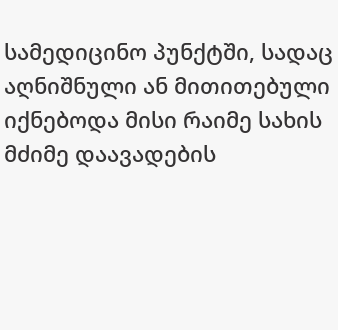სამედიცინო პუნქტში, სადაც აღნიშნული ან მითითებული იქნებოდა მისი რაიმე სახის მძიმე დაავადების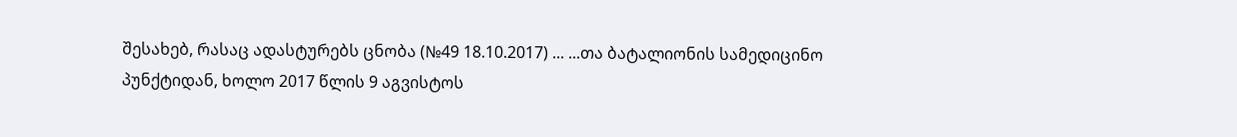შესახებ, რასაც ადასტურებს ცნობა (№49 18.10.2017) ... ...თა ბატალიონის სამედიცინო პუნქტიდან, ხოლო 2017 წლის 9 აგვისტოს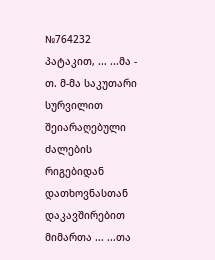№764232 პატაკით, ... ...მა - თ. მ-მა საკუთარი სურვილით შეიარაღებული ძალების რიგებიდან დათხოვნასთან დაკავშირებით მიმართა ... ...თა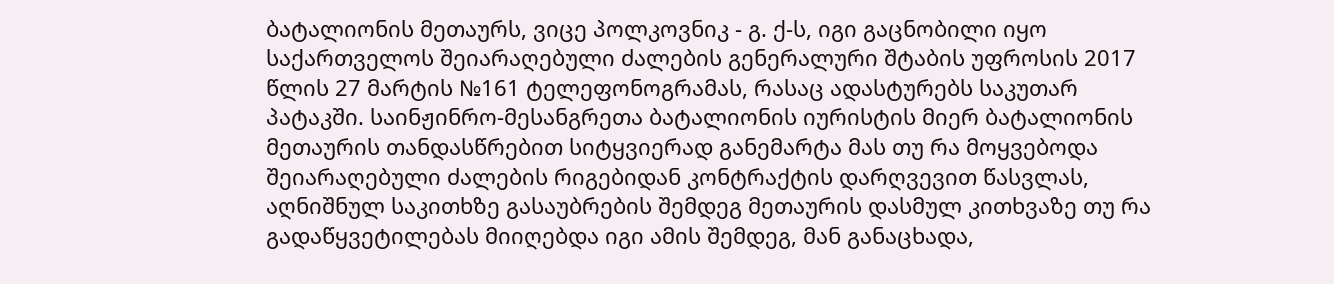ბატალიონის მეთაურს, ვიცე პოლკოვნიკ - გ. ქ-ს, იგი გაცნობილი იყო საქართველოს შეიარაღებული ძალების გენერალური შტაბის უფროსის 2017 წლის 27 მარტის №161 ტელეფონოგრამას, რასაც ადასტურებს საკუთარ პატაკში. საინჟინრო-მესანგრეთა ბატალიონის იურისტის მიერ ბატალიონის მეთაურის თანდასწრებით სიტყვიერად განემარტა მას თუ რა მოყვებოდა შეიარაღებული ძალების რიგებიდან კონტრაქტის დარღვევით წასვლას, აღნიშნულ საკითხზე გასაუბრების შემდეგ მეთაურის დასმულ კითხვაზე თუ რა გადაწყვეტილებას მიიღებდა იგი ამის შემდეგ, მან განაცხადა,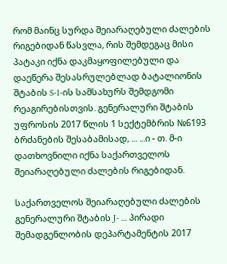რომ მაინც სურდა შეიარაღებული ძალების რიგებიდან წასვლა, რის შემდეგაც მისი პატაკი იქნა დაკმაყოფილებული და დაეწერა შესასრულებლად ბატალიონის შტაბის S-1-ის სამსახურს შემდგომი რეაგირებისთვის. გენერალური შტაბის უფროსის 2017 წლის 1 სექტემბრის №6193 ბრძანების შესაბამისად, ... ...ი - თ. მ-ი დათხოვნილი იქნა საქართველოს შეიარაღებული ძალების რიგებიდან.

საქართველოს შეიარაღებული ძალების გენერალური შტაბის J- ... პირადი შემადგენლობის დეპარტამენტის 2017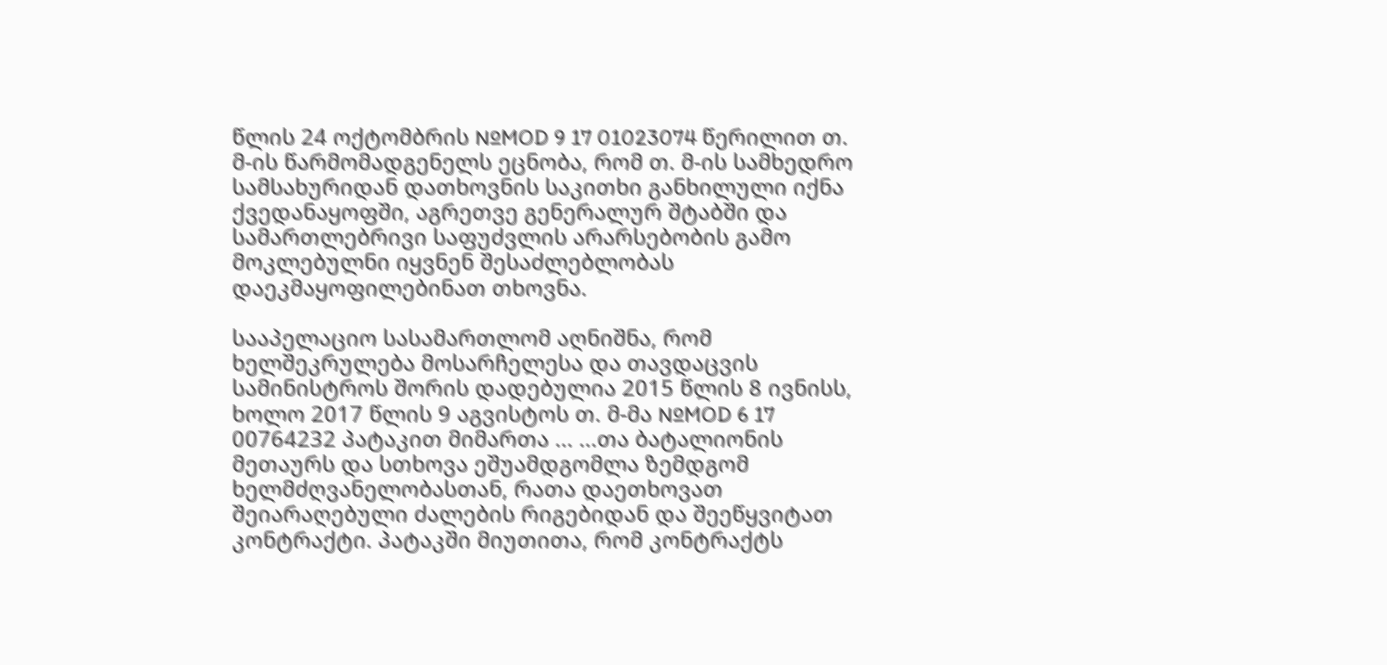წლის 24 ოქტომბრის №MOD 9 17 01023074 წერილით თ. მ-ის წარმომადგენელს ეცნობა, რომ თ. მ-ის სამხედრო სამსახურიდან დათხოვნის საკითხი განხილული იქნა ქვედანაყოფში, აგრეთვე გენერალურ შტაბში და სამართლებრივი საფუძვლის არარსებობის გამო მოკლებულნი იყვნენ შესაძლებლობას დაეკმაყოფილებინათ თხოვნა.

სააპელაციო სასამართლომ აღნიშნა, რომ ხელშეკრულება მოსარჩელესა და თავდაცვის სამინისტროს შორის დადებულია 2015 წლის 8 ივნისს, ხოლო 2017 წლის 9 აგვისტოს თ. მ-მა №MOD 6 17 00764232 პატაკით მიმართა ... ...თა ბატალიონის მეთაურს და სთხოვა ეშუამდგომლა ზემდგომ ხელმძღვანელობასთან, რათა დაეთხოვათ შეიარაღებული ძალების რიგებიდან და შეეწყვიტათ კონტრაქტი. პატაკში მიუთითა, რომ კონტრაქტს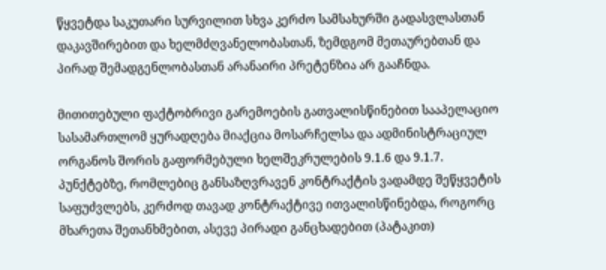წყვეტდა საკუთარი სურვილით სხვა კერძო სამსახურში გადასვლასთან დაკავშირებით და ხელმძღვანელობასთან, ზემდგომ მეთაურებთან და პირად შემადგენლობასთან არანაირი პრეტენზია არ გააჩნდა.

მითითებული ფაქტობრივი გარემოების გათვალისწინებით სააპელაციო სასამართლომ ყურადღება მიაქცია მოსარჩელსა და ადმინისტრაციულ ორგანოს შორის გაფორმებული ხელშეკრულების 9.1.6 და 9.1.7. პუნქტებზე, რომლებიც განსაზღვრავენ კონტრაქტის ვადამდე შეწყვეტის საფუძვლებს, კერძოდ თავად კონტრაქტივე ითვალისწინებდა, როგორც მხარეთა შეთანხმებით, ასევე პირადი განცხადებით (პატაკით)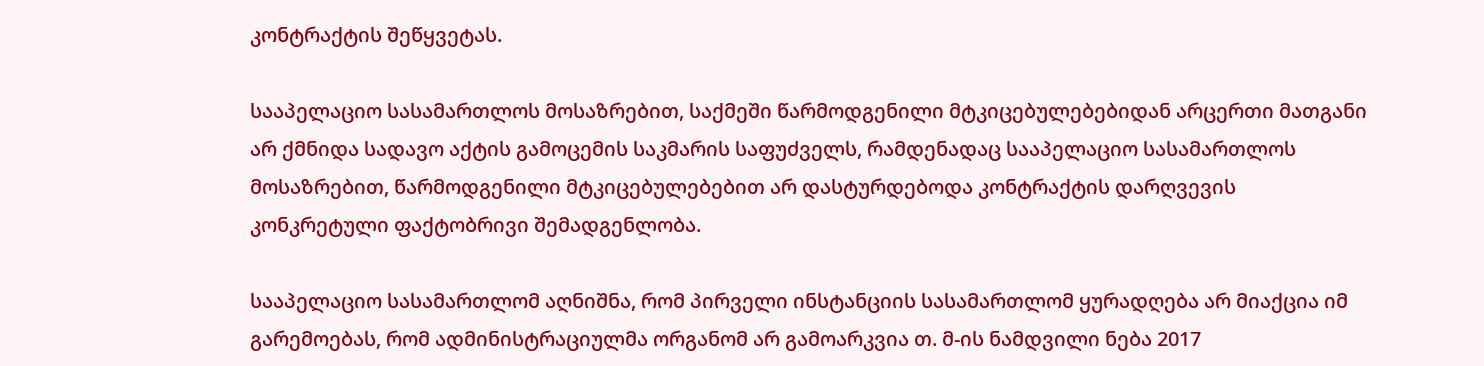კონტრაქტის შეწყვეტას.

სააპელაციო სასამართლოს მოსაზრებით, საქმეში წარმოდგენილი მტკიცებულებებიდან არცერთი მათგანი არ ქმნიდა სადავო აქტის გამოცემის საკმარის საფუძველს, რამდენადაც სააპელაციო სასამართლოს მოსაზრებით, წარმოდგენილი მტკიცებულებებით არ დასტურდებოდა კონტრაქტის დარღვევის კონკრეტული ფაქტობრივი შემადგენლობა.

სააპელაციო სასამართლომ აღნიშნა, რომ პირველი ინსტანციის სასამართლომ ყურადღება არ მიაქცია იმ გარემოებას, რომ ადმინისტრაციულმა ორგანომ არ გამოარკვია თ. მ-ის ნამდვილი ნება 2017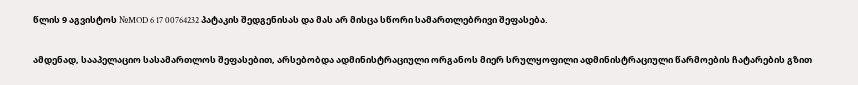წლის 9 აგვისტოს №MOD 6 17 00764232 პატაკის შედგენისას და მას არ მისცა სწორი სამართლებრივი შეფასება.

ამდენად, სააპელაციო სასამართლოს შეფასებით, არსებობდა ადმინისტრაციული ორგანოს მიერ სრულყოფილი ადმინისტრაციული წარმოების ჩატარების გზით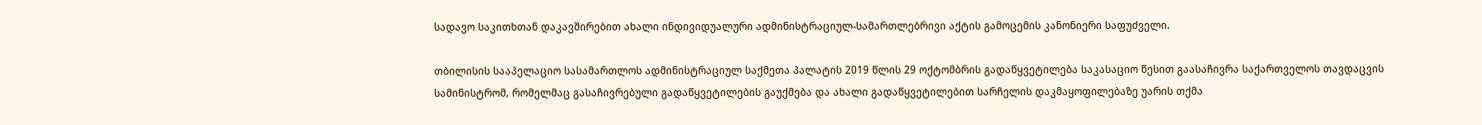სადავო საკითხთან დაკავშირებით ახალი ინდივიდუალური ადმინისტრაციულ-სამართლებრივი აქტის გამოცემის კანონიერი საფუძველი.

თბილისის სააპელაციო სასამართლოს ადმინისტრაციულ საქმეთა პალატის 2019 წლის 29 ოქტომბრის გადაწყვეტილება საკასაციო წესით გაასაჩივრა საქართველოს თავდაცვის სამინისტრომ, რომელმაც გასაჩივრებული გადაწყვეტილების გაუქმება და ახალი გადაწყვეტილებით სარჩელის დაკმაყოფილებაზე უარის თქმა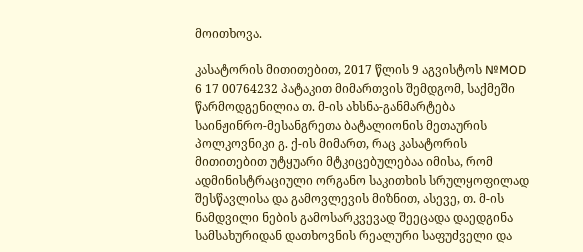მოითხოვა.

კასატორის მითითებით, 2017 წლის 9 აგვისტოს №MOD 6 17 00764232 პატაკით მიმართვის შემდგომ, საქმეში წარმოდგენილია თ. მ-ის ახსნა-განმარტება საინჟინრო-მესანგრეთა ბატალიონის მეთაურის პოლკოვნიკი გ. ქ-ის მიმართ, რაც კასატორის მითითებით უტყუარი მტკიცებულებაა იმისა, რომ ადმინისტრაციული ორგანო საკითხის სრულყოფილად შესწავლისა და გამოვლევის მიზნით, ასევე, თ. მ-ის ნამდვილი ნების გამოსარკვევად შეეცადა დაედგინა სამსახურიდან დათხოვნის რეალური საფუძველი და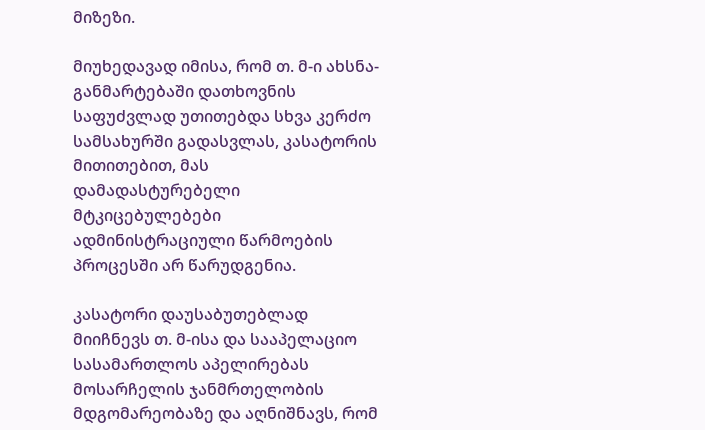მიზეზი.

მიუხედავად იმისა, რომ თ. მ-ი ახსნა-განმარტებაში დათხოვნის საფუძვლად უთითებდა სხვა კერძო სამსახურში გადასვლას, კასატორის მითითებით, მას დამადასტურებელი მტკიცებულებები ადმინისტრაციული წარმოების პროცესში არ წარუდგენია.

კასატორი დაუსაბუთებლად მიიჩნევს თ. მ-ისა და სააპელაციო სასამართლოს აპელირებას მოსარჩელის ჯანმრთელობის მდგომარეობაზე და აღნიშნავს, რომ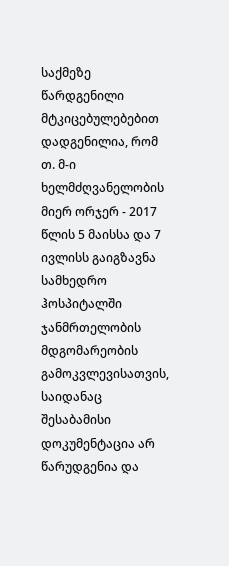საქმეზე წარდგენილი მტკიცებულებებით დადგენილია, რომ თ. მ-ი ხელმძღვანელობის მიერ ორჯერ - 2017 წლის 5 მაისსა და 7 ივლისს გაიგზავნა სამხედრო ჰოსპიტალში ჯანმრთელობის მდგომარეობის გამოკვლევისათვის, საიდანაც შესაბამისი დოკუმენტაცია არ წარუდგენია და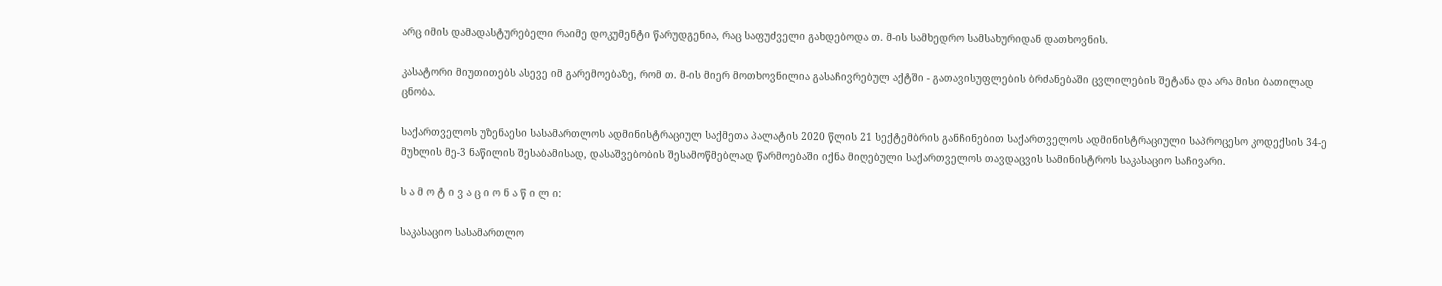არც იმის დამადასტურებელი რაიმე დოკუმენტი წარუდგენია, რაც საფუძველი გახდებოდა თ. მ-ის სამხედრო სამსახურიდან დათხოვნის.

კასატორი მიუთითებს ასევე იმ გარემოებაზე, რომ თ. მ-ის მიერ მოთხოვნილია გასაჩივრებულ აქტში - გათავისუფლების ბრძანებაში ცვლილების შეტანა და არა მისი ბათილად ცნობა.

საქართველოს უზენაესი სასამართლოს ადმინისტრაციულ საქმეთა პალატის 2020 წლის 21 სექტემბრის განჩინებით საქართველოს ადმინისტრაციული საპროცესო კოდექსის 34-ე მუხლის მე-3 ნაწილის შესაბამისად, დასაშვებობის შესამოწმებლად წარმოებაში იქნა მიღებული საქართველოს თავდაცვის სამინისტროს საკასაციო საჩივარი.

ს ა მ ო ტ ი ვ ა ც ი ო ნ ა წ ი ლ ი:

საკასაციო სასამართლო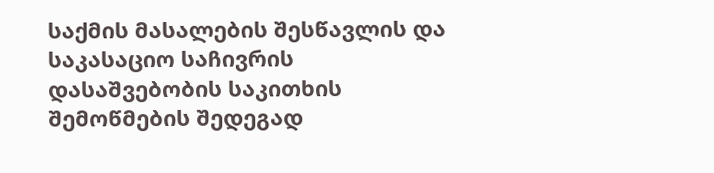საქმის მასალების შესწავლის და საკასაციო საჩივრის დასაშვებობის საკითხის შემოწმების შედეგად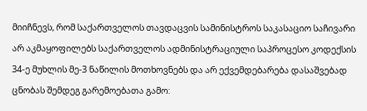მიიჩნევს, რომ საქართველოს თავდაცვის სამინისტროს საკასაციო საჩივარი არ აკმაყოფილებს საქართველოს ადმინისტრაციული საპროცესო კოდექსის 34-ე მუხლის მე-3 ნაწილის მოთხოვნებს და არ ექვემდებარება დასაშვებად ცნობას შემდეგ გარემოებათა გამო: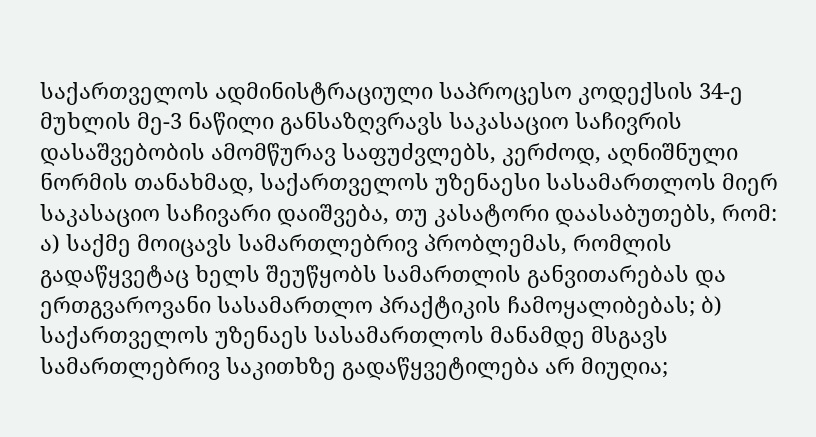საქართველოს ადმინისტრაციული საპროცესო კოდექსის 34-ე მუხლის მე-3 ნაწილი განსაზღვრავს საკასაციო საჩივრის დასაშვებობის ამომწურავ საფუძვლებს, კერძოდ, აღნიშნული ნორმის თანახმად, საქართველოს უზენაესი სასამართლოს მიერ საკასაციო საჩივარი დაიშვება, თუ კასატორი დაასაბუთებს, რომ: ა) საქმე მოიცავს სამართლებრივ პრობლემას, რომლის გადაწყვეტაც ხელს შეუწყობს სამართლის განვითარებას და ერთგვაროვანი სასამართლო პრაქტიკის ჩამოყალიბებას; ბ) საქართველოს უზენაეს სასამართლოს მანამდე მსგავს სამართლებრივ საკითხზე გადაწყვეტილება არ მიუღია;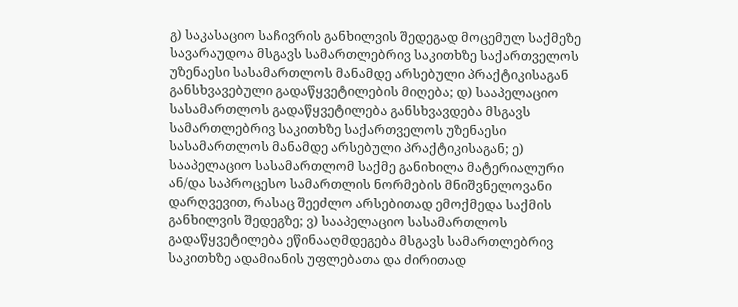გ) საკასაციო საჩივრის განხილვის შედეგად მოცემულ საქმეზე სავარაუდოა მსგავს სამართლებრივ საკითხზე საქართველოს უზენაესი სასამართლოს მანამდე არსებული პრაქტიკისაგან განსხვავებული გადაწყვეტილების მიღება; დ) სააპელაციო სასამართლოს გადაწყვეტილება განსხვავდება მსგავს სამართლებრივ საკითხზე საქართველოს უზენაესი სასამართლოს მანამდე არსებული პრაქტიკისაგან; ე) სააპელაციო სასამართლომ საქმე განიხილა მატერიალური ან/და საპროცესო სამართლის ნორმების მნიშვნელოვანი დარღვევით, რასაც შეეძლო არსებითად ემოქმედა საქმის განხილვის შედეგზე; ვ) სააპელაციო სასამართლოს გადაწყვეტილება ეწინააღმდეგება მსგავს სამართლებრივ საკითხზე ადამიანის უფლებათა და ძირითად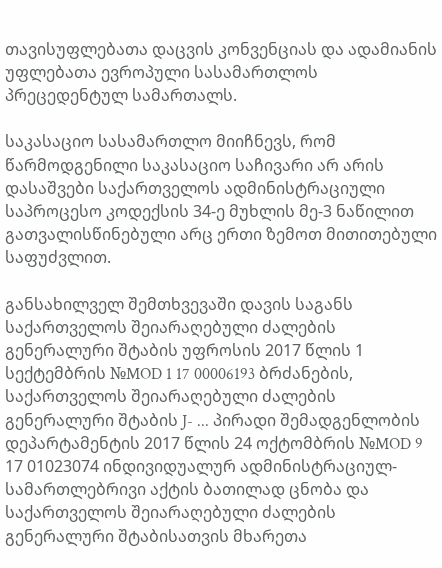თავისუფლებათა დაცვის კონვენციას და ადამიანის უფლებათა ევროპული სასამართლოს პრეცედენტულ სამართალს.

საკასაციო სასამართლო მიიჩნევს, რომ წარმოდგენილი საკასაციო საჩივარი არ არის დასაშვები საქართველოს ადმინისტრაციული საპროცესო კოდექსის 34-ე მუხლის მე-3 ნაწილით გათვალისწინებული არც ერთი ზემოთ მითითებული საფუძვლით.

განსახილველ შემთხვევაში დავის საგანს საქართველოს შეიარაღებული ძალების გენერალური შტაბის უფროსის 2017 წლის 1 სექტემბრის №MOD 1 17 00006193 ბრძანების, საქართველოს შეიარაღებული ძალების გენერალური შტაბის J- ... პირადი შემადგენლობის დეპარტამენტის 2017 წლის 24 ოქტომბრის №MOD 9 17 01023074 ინდივიდუალურ ადმინისტრაციულ-სამართლებრივი აქტის ბათილად ცნობა და საქართველოს შეიარაღებული ძალების გენერალური შტაბისათვის მხარეთა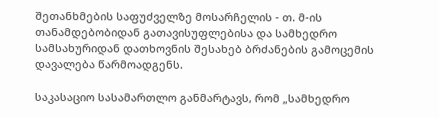შეთანხმების საფუძველზე მოსარჩელის - თ. მ-ის თანამდებობიდან გათავისუფლებისა და სამხედრო სამსახურიდან დათხოვნის შესახებ ბრძანების გამოცემის დავალება წარმოადგენს.

საკასაციო სასამართლო განმარტავს, რომ „სამხედრო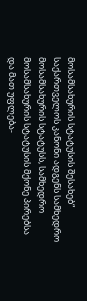მოსამსახურის სტატუსის შესახებ“ საქართველოს კანონი ადგენს სამხედრო მოსამსახურის სტატუსს, სამხედრო მოსამსახურის სტატუსის მქონე პირებსა და მათ უფლება-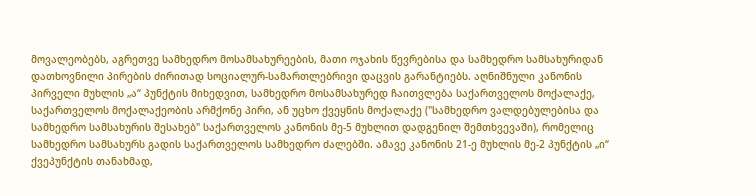მოვალეობებს, აგრეთვე სამხედრო მოსამსახურეების, მათი ოჯახის წევრებისა და სამხედრო სამსახურიდან დათხოვნილი პირების ძირითად სოციალურ-სამართლებრივი დაცვის გარანტიებს. აღნიშნული კანონის პირველი მუხლის „ა“ პუნქტის მიხედვით, სამხედრო მოსამსახურედ ჩაითვლება საქართველოს მოქალაქე, საქართველოს მოქალაქეობის არმქონე პირი, ან უცხო ქვეყნის მოქალაქე ("სამხედრო ვალდებულებისა და სამხედრო სამსახურის შესახებ" საქართველოს კანონის მე-5 მუხლით დადგენილ შემთხვევაში), რომელიც სამხედრო სამსახურს გადის საქართველოს სამხედრო ძალებში. ამავე კანონის 21-ე მუხლის მე-2 პუნქტის „ი“ ქვეპუნქტის თანახმად,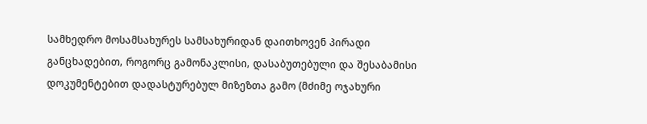სამხედრო მოსამსახურეს სამსახურიდან დაითხოვენ პირადი განცხადებით, როგორც გამონაკლისი, დასაბუთებული და შესაბამისი დოკუმენტებით დადასტურებულ მიზეზთა გამო (მძიმე ოჯახური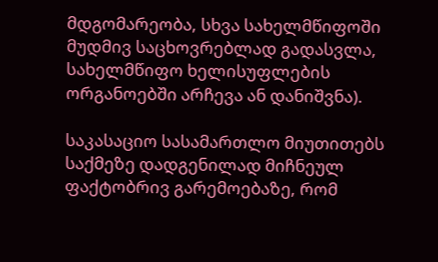მდგომარეობა, სხვა სახელმწიფოში მუდმივ საცხოვრებლად გადასვლა, სახელმწიფო ხელისუფლების ორგანოებში არჩევა ან დანიშვნა).

საკასაციო სასამართლო მიუთითებს საქმეზე დადგენილად მიჩნეულ ფაქტობრივ გარემოებაზე, რომ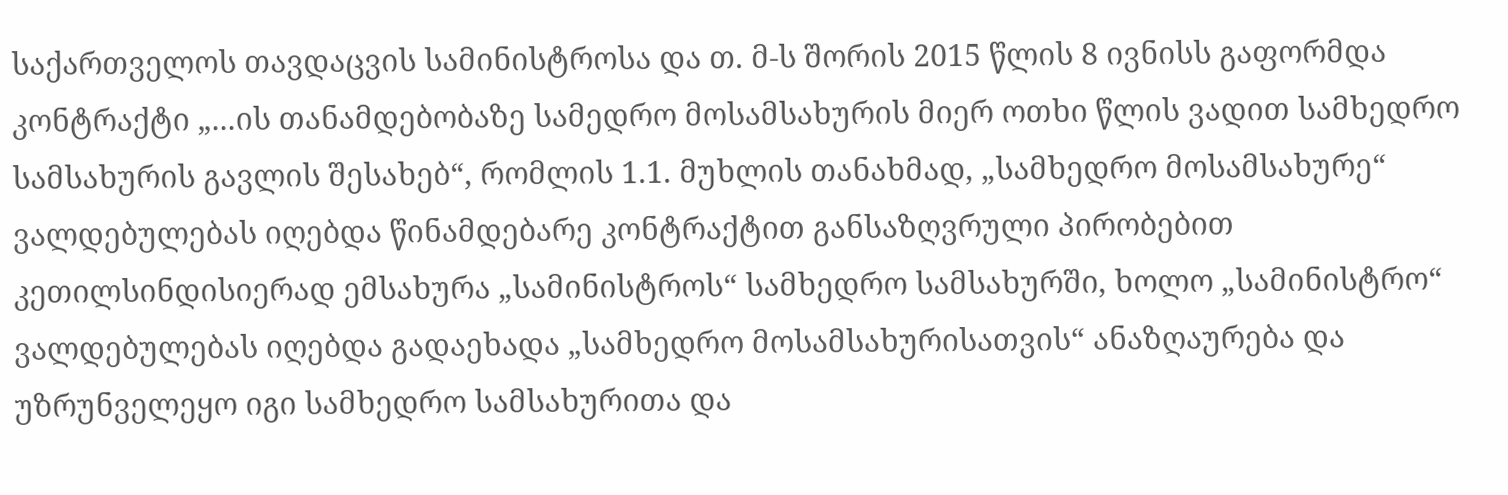საქართველოს თავდაცვის სამინისტროსა და თ. მ-ს შორის 2015 წლის 8 ივნისს გაფორმდა კონტრაქტი „...ის თანამდებობაზე სამედრო მოსამსახურის მიერ ოთხი წლის ვადით სამხედრო სამსახურის გავლის შესახებ“, რომლის 1.1. მუხლის თანახმად, „სამხედრო მოსამსახურე“ ვალდებულებას იღებდა წინამდებარე კონტრაქტით განსაზღვრული პირობებით კეთილსინდისიერად ემსახურა „სამინისტროს“ სამხედრო სამსახურში, ხოლო „სამინისტრო“ ვალდებულებას იღებდა გადაეხადა „სამხედრო მოსამსახურისათვის“ ანაზღაურება და უზრუნველეყო იგი სამხედრო სამსახურითა და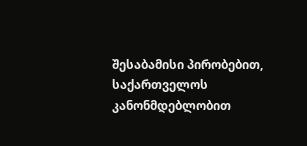შესაბამისი პირობებით, საქართველოს კანონმდებლობით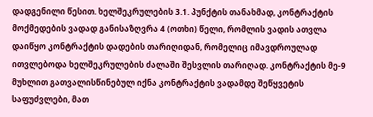დადგენილი წესით. ხელშეკრულების 3.1. პუნქტის თანახმად, კონტრაქტის მოქმედების ვადად განისაზღვრა 4 (ოთხი) წელი, რომლის ვადის ათვლა დაიწყო კონტრაქტის დადების თარიღიდან, რომელიც იმავდროულად ითვლებოდა ხელშეკრულების ძალაში შესვლის თარიღად. კონტრაქტის მე-9 მუხლით გათვალისწინებულ იქნა კონტრაქტის ვადამდე შეწყვეტის საფუძვლები, მათ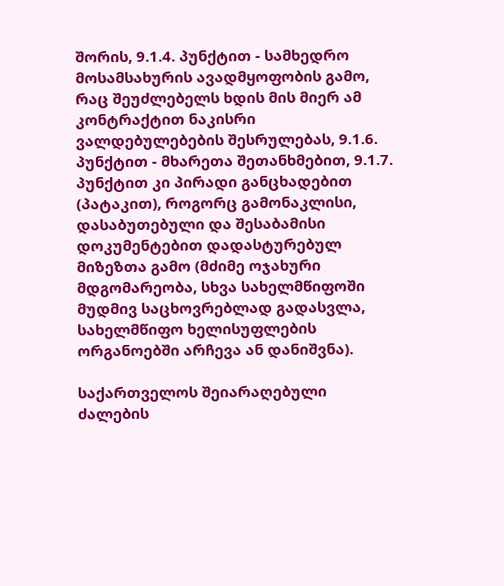შორის, 9.1.4. პუნქტით - სამხედრო მოსამსახურის ავადმყოფობის გამო, რაც შეუძლებელს ხდის მის მიერ ამ კონტრაქტით ნაკისრი ვალდებულებების შესრულებას, 9.1.6. პუნქტით - მხარეთა შეთანხმებით, 9.1.7. პუნქტით კი პირადი განცხადებით (პატაკით), როგორც გამონაკლისი, დასაბუთებული და შესაბამისი დოკუმენტებით დადასტურებულ მიზეზთა გამო (მძიმე ოჯახური მდგომარეობა, სხვა სახელმწიფოში მუდმივ საცხოვრებლად გადასვლა, სახელმწიფო ხელისუფლების ორგანოებში არჩევა ან დანიშვნა).

საქართველოს შეიარაღებული ძალების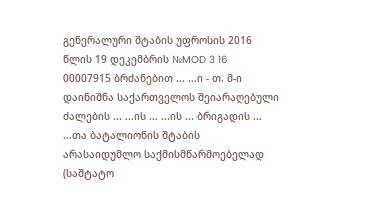გენერალური შტაბის უფროსის 2016 წლის 19 დეკემბრის №MOD 3 16 00007915 ბრძანებით ... ...ი - თ. მ-ი დაინიშნა საქართველოს შეიარაღებული ძალების ... ...ის ... ...ის ... ბრიგადის ... ...თა ბატალიონის შტაბის არასაიდუმლო საქმისმწარმოებელად (საშტატო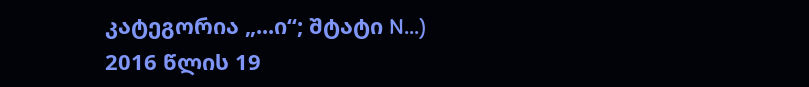კატეგორია „...ი“; შტატი N...) 2016 წლის 19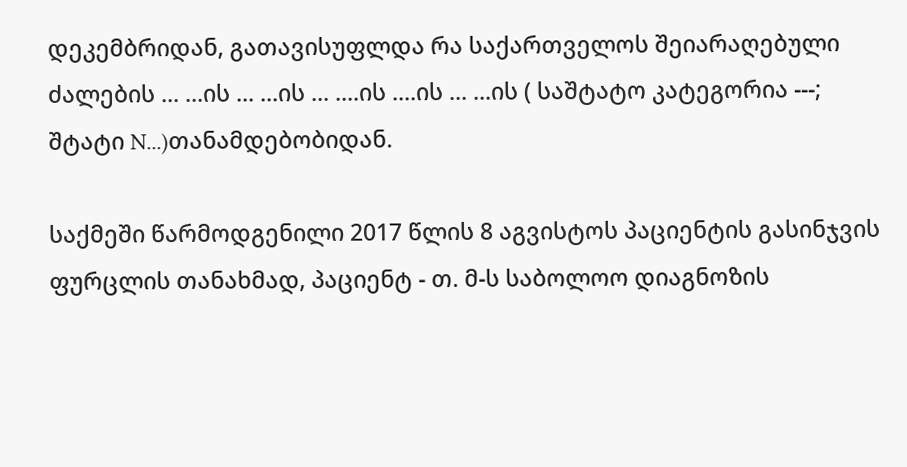დეკემბრიდან, გათავისუფლდა რა საქართველოს შეიარაღებული ძალების ... ...ის ... ...ის ... ....ის ....ის ... ...ის ( საშტატო კატეგორია ---; შტატი N...)თანამდებობიდან.

საქმეში წარმოდგენილი 2017 წლის 8 აგვისტოს პაციენტის გასინჯვის ფურცლის თანახმად, პაციენტ - თ. მ-ს საბოლოო დიაგნოზის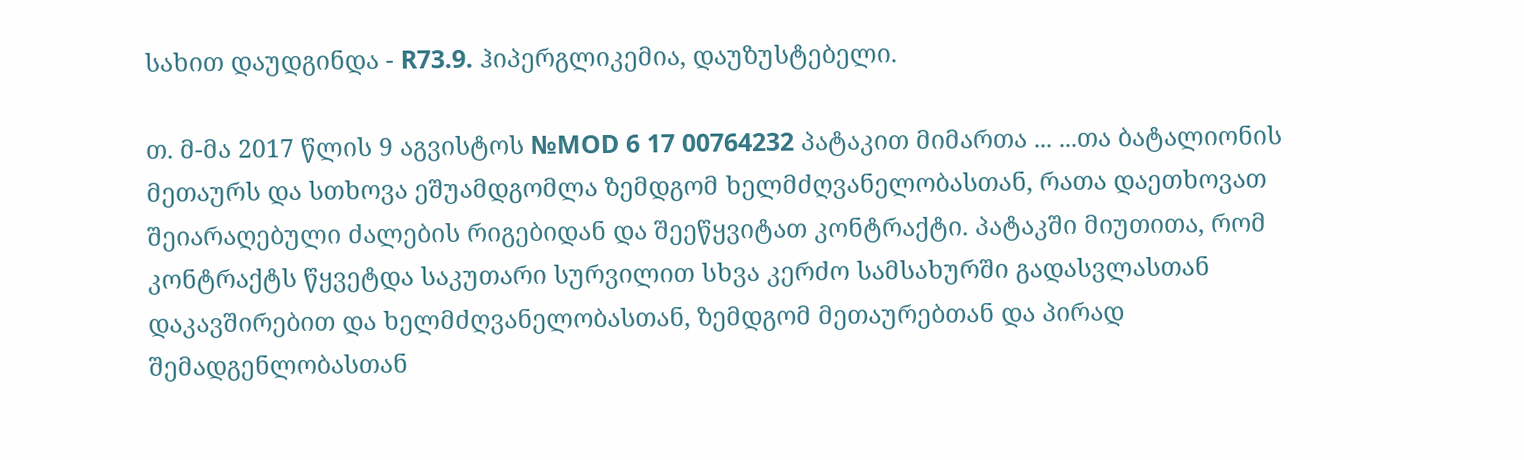სახით დაუდგინდა - R73.9. ჰიპერგლიკემია, დაუზუსტებელი.

თ. მ-მა 2017 წლის 9 აგვისტოს №MOD 6 17 00764232 პატაკით მიმართა ... ...თა ბატალიონის მეთაურს და სთხოვა ეშუამდგომლა ზემდგომ ხელმძღვანელობასთან, რათა დაეთხოვათ შეიარაღებული ძალების რიგებიდან და შეეწყვიტათ კონტრაქტი. პატაკში მიუთითა, რომ კონტრაქტს წყვეტდა საკუთარი სურვილით სხვა კერძო სამსახურში გადასვლასთან დაკავშირებით და ხელმძღვანელობასთან, ზემდგომ მეთაურებთან და პირად შემადგენლობასთან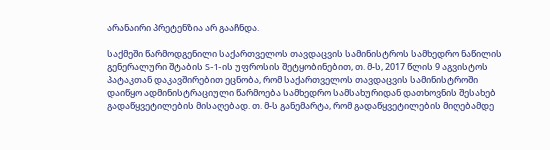არანაირი პრეტენზია არ გააჩნდა.

საქმეში წარმოდგენილი საქართველოს თავდაცვის სამინისტროს სამხედრო ნაწილის გენერალური შტაბის S-1-ის უფროსის შეტყობინებით, თ. მ-ს, 2017 წლის 9 აგვისტოს პატაკთან დაკავშირებით ეცნობა, რომ საქართველოს თავდაცვის სამინისტროში დაიწყო ადმინისტრაციული წარმოება სამხედრო სამსახურიდან დათხოვნის შესახებ გადაწყვეტილების მისაღებად. თ. მ-ს განემარტა, რომ გადაწყვეტილების მიღებამდე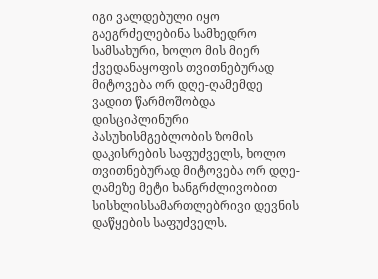იგი ვალდებული იყო გაეგრძელებინა სამხედრო სამსახური, ხოლო მის მიერ ქვედანაყოფის თვითნებურად მიტოვება ორ დღე-ღამემდე ვადით წარმოშობდა დისციპლინური პასუხისმგებლობის ზომის დაკისრების საფუძველს, ხოლო თვითნებურად მიტოვება ორ დღე-ღამეზე მეტი ხანგრძლივობით სისხლისსამართლებრივი დევნის დაწყების საფუძველს.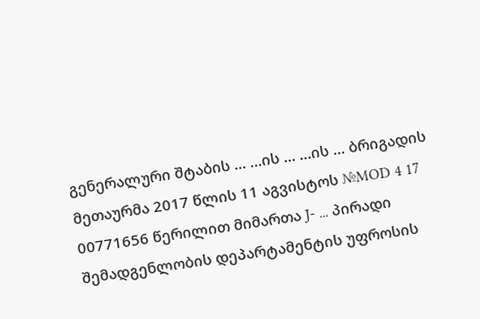გენერალური შტაბის ... ...ის ... ...ის ... ბრიგადის მეთაურმა 2017 წლის 11 აგვისტოს №MOD 4 17 00771656 წერილით მიმართა J- ... პირადი შემადგენლობის დეპარტამენტის უფროსის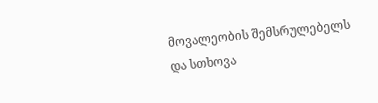მოვალეობის შემსრულებელს და სთხოვა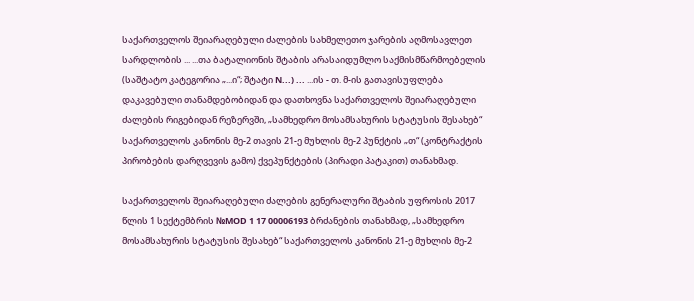საქართველოს შეიარაღებული ძალების სახმელეთო ჯარების აღმოსავლეთ სარდლობის ... ...თა ბატალიონის შტაბის არასაიდუმლო საქმისმწარმოებელის (საშტატო კატეგორია „...ი“; შტატი N...) ... ...ის - თ. მ-ის გათავისუფლება დაკავებული თანამდებობიდან და დათხოვნა საქართველოს შეიარაღებული ძალების რიგებიდან რეზერვში, „სამხედრო მოსამსახურის სტატუსის შესახებ“ საქართველოს კანონის მე-2 თავის 21-ე მუხლის მე-2 პუნქტის „თ“ (კონტრაქტის პირობების დარღვევის გამო) ქვეპუნქტების (პირადი პატაკით) თანახმად.

საქართველოს შეიარაღებული ძალების გენერალური შტაბის უფროსის 2017 წლის 1 სექტემბრის №MOD 1 17 00006193 ბრძანების თანახმად, „სამხედრო მოსამსახურის სტატუსის შესახებ“ საქართველოს კანონის 21-ე მუხლის მე-2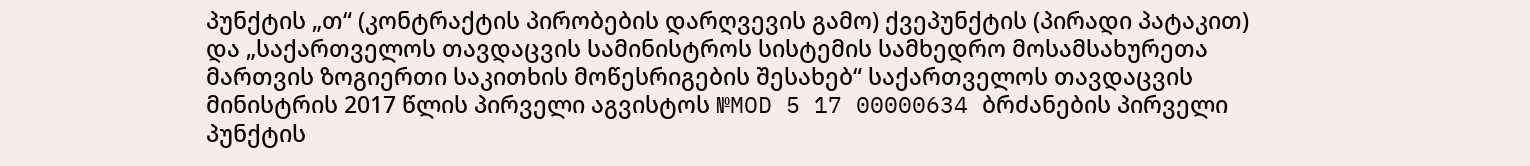პუნქტის „თ“ (კონტრაქტის პირობების დარღვევის გამო) ქვეპუნქტის (პირადი პატაკით) და „საქართველოს თავდაცვის სამინისტროს სისტემის სამხედრო მოსამსახურეთა მართვის ზოგიერთი საკითხის მოწესრიგების შესახებ“ საქართველოს თავდაცვის მინისტრის 2017 წლის პირველი აგვისტოს №MOD 5 17 00000634 ბრძანების პირველი პუნქტის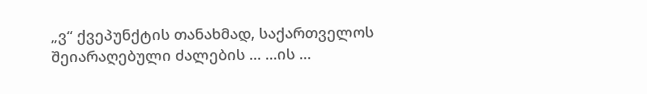„ვ“ ქვეპუნქტის თანახმად, საქართველოს შეიარაღებული ძალების ... ...ის ...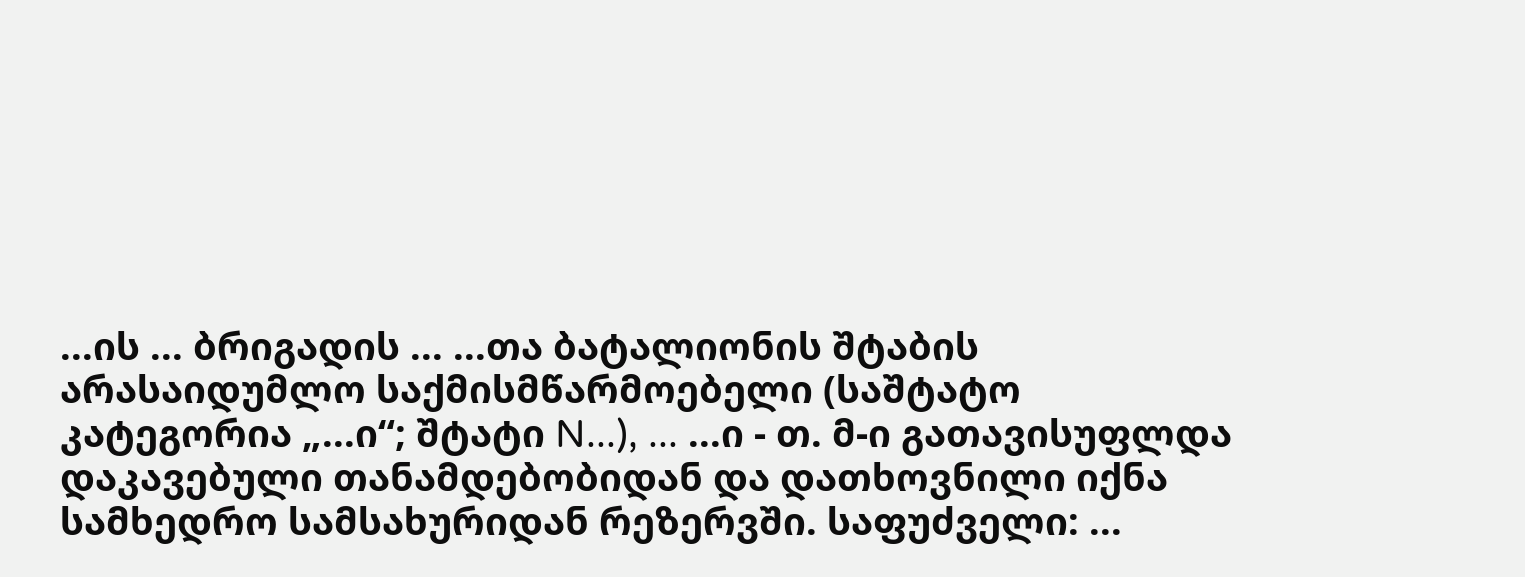...ის ... ბრიგადის ... ...თა ბატალიონის შტაბის არასაიდუმლო საქმისმწარმოებელი (საშტატო კატეგორია „...ი“; შტატი N...), ... ...ი - თ. მ-ი გათავისუფლდა დაკავებული თანამდებობიდან და დათხოვნილი იქნა სამხედრო სამსახურიდან რეზერვში. საფუძველი: ...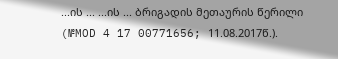...ის ... ...ის ... ბრიგადის მეთაურის წერილი (№MOD 4 17 00771656; 11.08.2017წ.).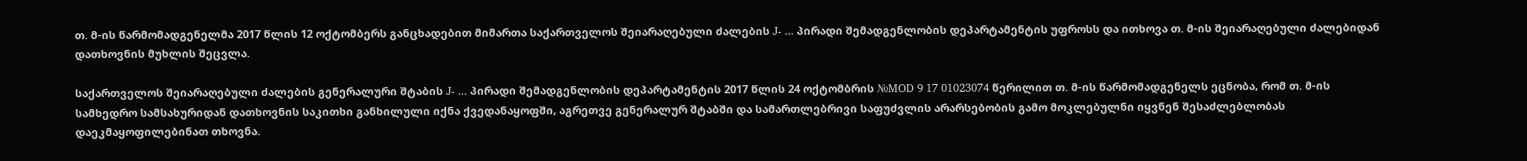თ. მ-ის წარმომადგენელმა 2017 წლის 12 ოქტომბერს განცხადებით მიმართა საქართველოს შეიარაღებული ძალების J- ... პირადი შემადგენლობის დეპარტამენტის უფროსს და ითხოვა თ. მ-ის შეიარაღებული ძალებიდან დათხოვნის მუხლის შეცვლა.

საქართველოს შეიარაღებული ძალების გენერალური შტაბის J- ... პირადი შემადგენლობის დეპარტამენტის 2017 წლის 24 ოქტომბრის №MOD 9 17 01023074 წერილით თ. მ-ის წარმომადგენელს ეცნობა, რომ თ. მ-ის სამხედრო სამსახურიდან დათხოვნის საკითხი განხილული იქნა ქვედანაყოფში, აგრეთვე გენერალურ შტაბში და სამართლებრივი საფუძვლის არარსებობის გამო მოკლებულნი იყვნენ შესაძლებლობას დაეკმაყოფილებინათ თხოვნა.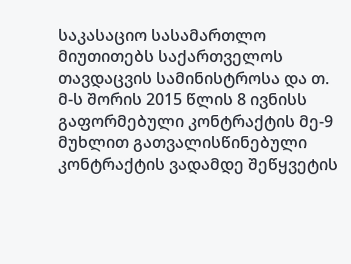საკასაციო სასამართლო მიუთითებს საქართველოს თავდაცვის სამინისტროსა და თ. მ-ს შორის 2015 წლის 8 ივნისს გაფორმებული კონტრაქტის მე-9 მუხლით გათვალისწინებული კონტრაქტის ვადამდე შეწყვეტის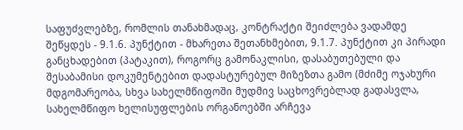საფუძვლებზე, რომლის თანახმადაც, კონტრაქტი შეიძლება ვადამდე შეწყდეს - 9.1.6. პუნქტით - მხარეთა შეთანხმებით, 9.1.7. პუნქტით კი პირადი განცხადებით (პატაკით), როგორც გამონაკლისი, დასაბუთებული და შესაბამისი დოკუმენტებით დადასტურებულ მიზეზთა გამო (მძიმე ოჯახური მდგომარეობა, სხვა სახელმწიფოში მუდმივ საცხოვრებლად გადასვლა, სახელმწიფო ხელისუფლების ორგანოებში არჩევა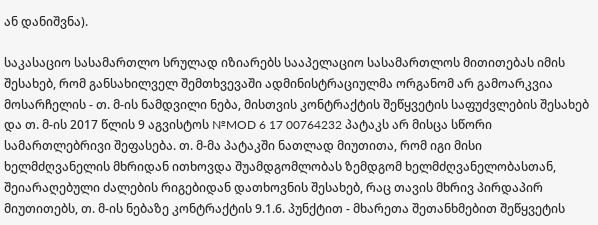ან დანიშვნა).

საკასაციო სასამართლო სრულად იზიარებს სააპელაციო სასამართლოს მითითებას იმის შესახებ, რომ განსახილველ შემთხვევაში ადმინისტრაციულმა ორგანომ არ გამოარკვია მოსარჩელის - თ. მ-ის ნამდვილი ნება, მისთვის კონტრაქტის შეწყვეტის საფუძვლების შესახებ და თ. მ-ის 2017 წლის 9 აგვისტოს №MOD 6 17 00764232 პატაკს არ მისცა სწორი სამართლებრივი შეფასება. თ. მ-მა პატაკში ნათლად მიუთითა, რომ იგი მისი ხელმძღვანელის მხრიდან ითხოვდა შუამდგომლობას ზემდგომ ხელმძღვანელობასთან, შეიარაღებული ძალების რიგებიდან დათხოვნის შესახებ, რაც თავის მხრივ პირდაპირ მიუთითებს, თ. მ-ის ნებაზე კონტრაქტის 9.1.6. პუნქტით - მხარეთა შეთანხმებით შეწყვეტის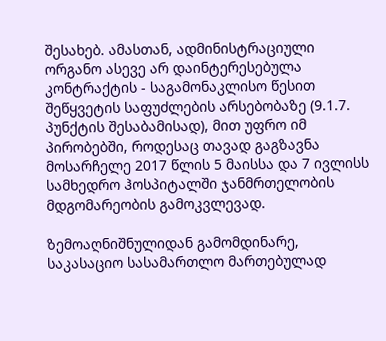შესახებ. ამასთან, ადმინისტრაციული ორგანო ასევე არ დაინტერესებულა კონტრაქტის - საგამონაკლისო წესით შეწყვეტის საფუძლების არსებობაზე (9.1.7. პუნქტის შესაბამისად), მით უფრო იმ პირობებში, როდესაც თავად გაგზავნა მოსარჩელე 2017 წლის 5 მაისსა და 7 ივლისს სამხედრო ჰოსპიტალში ჯანმრთელობის მდგომარეობის გამოკვლევად.

ზემოაღნიშნულიდან გამომდინარე, საკასაციო სასამართლო მართებულად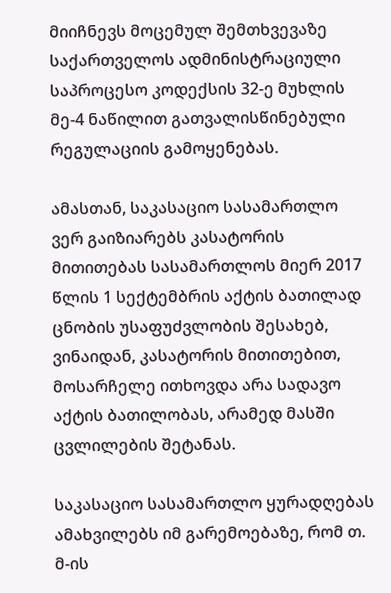მიიჩნევს მოცემულ შემთხვევაზე საქართველოს ადმინისტრაციული საპროცესო კოდექსის 32-ე მუხლის მე-4 ნაწილით გათვალისწინებული რეგულაციის გამოყენებას.

ამასთან, საკასაციო სასამართლო ვერ გაიზიარებს კასატორის მითითებას სასამართლოს მიერ 2017 წლის 1 სექტემბრის აქტის ბათილად ცნობის უსაფუძვლობის შესახებ, ვინაიდან, კასატორის მითითებით, მოსარჩელე ითხოვდა არა სადავო აქტის ბათილობას, არამედ მასში ცვლილების შეტანას.

საკასაციო სასამართლო ყურადღებას ამახვილებს იმ გარემოებაზე, რომ თ. მ-ის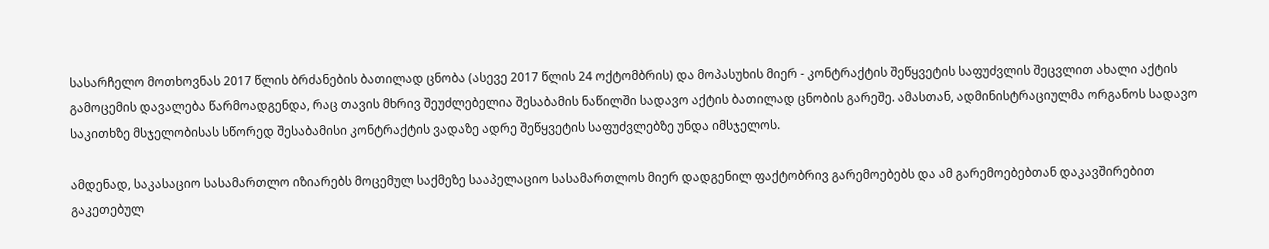სასარჩელო მოთხოვნას 2017 წლის ბრძანების ბათილად ცნობა (ასევე 2017 წლის 24 ოქტომბრის) და მოპასუხის მიერ - კონტრაქტის შეწყვეტის საფუძვლის შეცვლით ახალი აქტის გამოცემის დავალება წარმოადგენდა, რაც თავის მხრივ შეუძლებელია შესაბამის ნაწილში სადავო აქტის ბათილად ცნობის გარეშე. ამასთან, ადმინისტრაციულმა ორგანოს სადავო საკითხზე მსჯელობისას სწორედ შესაბამისი კონტრაქტის ვადაზე ადრე შეწყვეტის საფუძვლებზე უნდა იმსჯელოს.

ამდენად, საკასაციო სასამართლო იზიარებს მოცემულ საქმეზე სააპელაციო სასამართლოს მიერ დადგენილ ფაქტობრივ გარემოებებს და ამ გარემოებებთან დაკავშირებით გაკეთებულ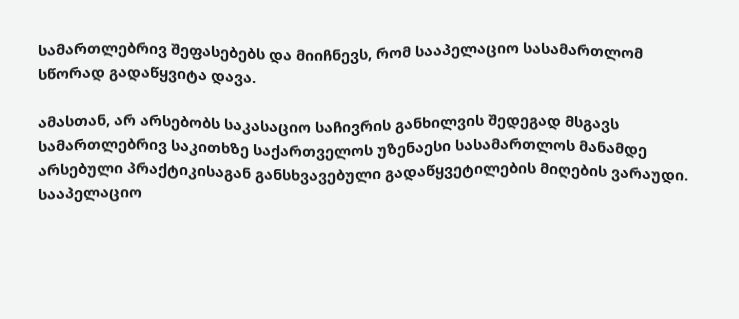სამართლებრივ შეფასებებს და მიიჩნევს, რომ სააპელაციო სასამართლომ სწორად გადაწყვიტა დავა.

ამასთან, არ არსებობს საკასაციო საჩივრის განხილვის შედეგად მსგავს სამართლებრივ საკითხზე საქართველოს უზენაესი სასამართლოს მანამდე არსებული პრაქტიკისაგან განსხვავებული გადაწყვეტილების მიღების ვარაუდი. სააპელაციო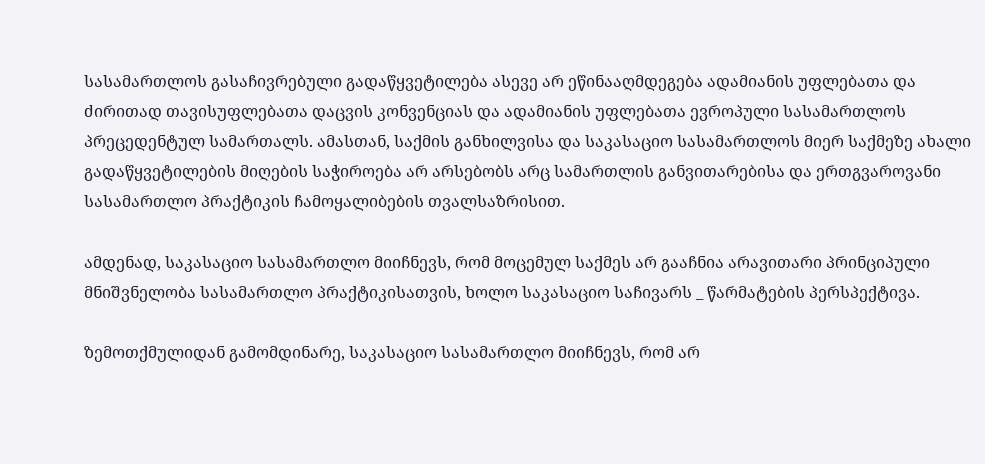სასამართლოს გასაჩივრებული გადაწყვეტილება ასევე არ ეწინააღმდეგება ადამიანის უფლებათა და ძირითად თავისუფლებათა დაცვის კონვენციას და ადამიანის უფლებათა ევროპული სასამართლოს პრეცედენტულ სამართალს. ამასთან, საქმის განხილვისა და საკასაციო სასამართლოს მიერ საქმეზე ახალი გადაწყვეტილების მიღების საჭიროება არ არსებობს არც სამართლის განვითარებისა და ერთგვაროვანი სასამართლო პრაქტიკის ჩამოყალიბების თვალსაზრისით.

ამდენად, საკასაციო სასამართლო მიიჩნევს, რომ მოცემულ საქმეს არ გააჩნია არავითარი პრინციპული მნიშვნელობა სასამართლო პრაქტიკისათვის, ხოლო საკასაციო საჩივარს _ წარმატების პერსპექტივა.

ზემოთქმულიდან გამომდინარე, საკასაციო სასამართლო მიიჩნევს, რომ არ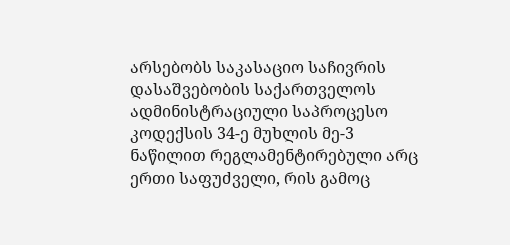არსებობს საკასაციო საჩივრის დასაშვებობის საქართველოს ადმინისტრაციული საპროცესო კოდექსის 34-ე მუხლის მე-3 ნაწილით რეგლამენტირებული არც ერთი საფუძველი, რის გამოც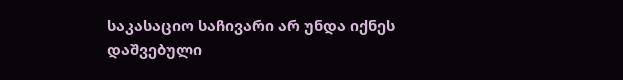საკასაციო საჩივარი არ უნდა იქნეს დაშვებული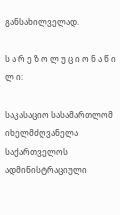განსახილველად.

ს ა რ ე ზ ო ლ უ ც ი ო ნ ა წ ი ლ ი:

საკასაციო სასამართლომ იხელმძღვანელა საქართველოს ადმინისტრაციული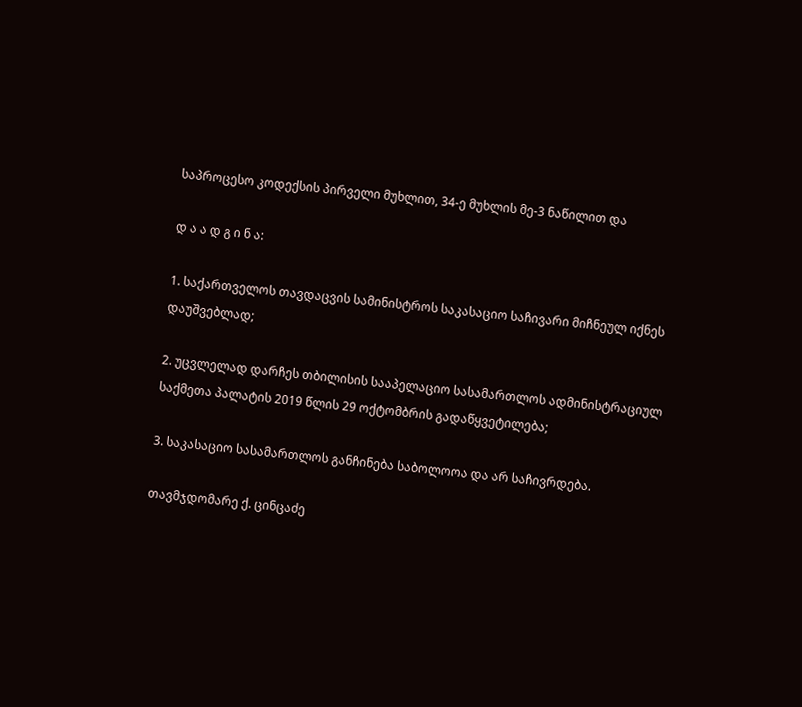საპროცესო კოდექსის პირველი მუხლით, 34-ე მუხლის მე-3 ნაწილით და

დ ა ა დ გ ი ნ ა:

1. საქართველოს თავდაცვის სამინისტროს საკასაციო საჩივარი მიჩნეულ იქნეს დაუშვებლად;

2. უცვლელად დარჩეს თბილისის სააპელაციო სასამართლოს ადმინისტრაციულ საქმეთა პალატის 2019 წლის 29 ოქტომბრის გადაწყვეტილება;

3. საკასაციო სასამართლოს განჩინება საბოლოოა და არ საჩივრდება.

თავმჯდომარე ქ. ცინცაძე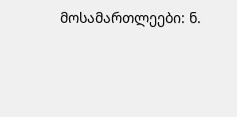მოსამართლეები: ნ.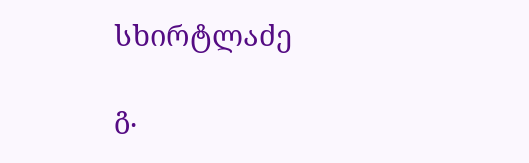სხირტლაძე

გ.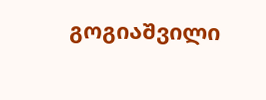გოგიაშვილი